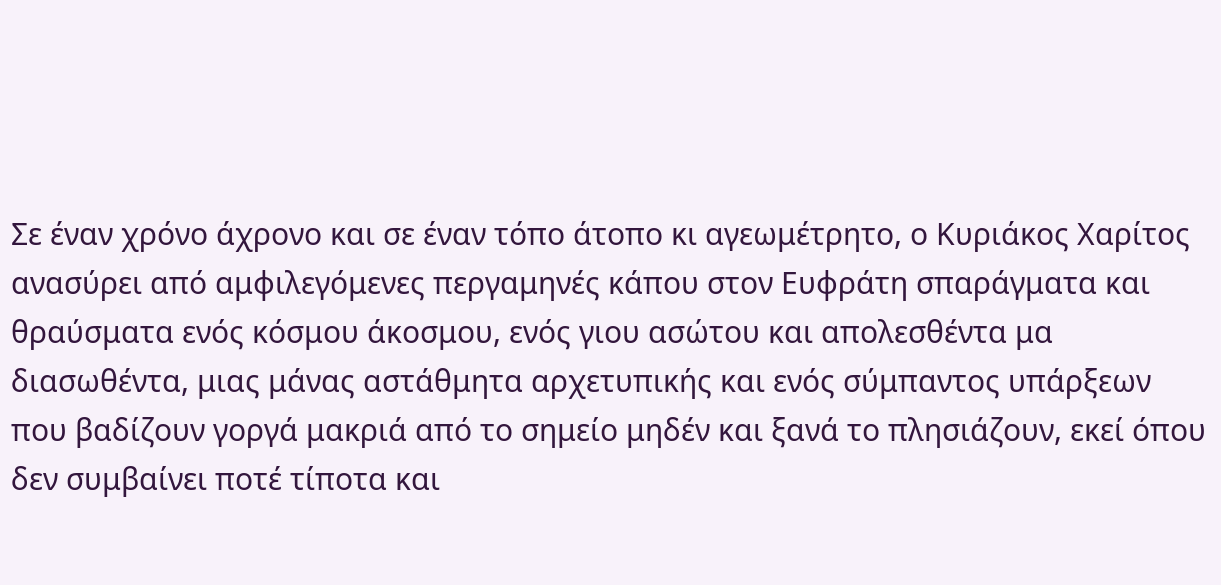Σε έναν χρόνο άχρονο και σε έναν τόπο άτοπο κι αγεωμέτρητο, ο Κυριάκος Χαρίτος ανασύρει από αμφιλεγόμενες περγαμηνές κάπου στον Ευφράτη σπαράγματα και θραύσματα ενός κόσμου άκοσμου, ενός γιου ασώτου και απολεσθέντα μα διασωθέντα, μιας μάνας αστάθμητα αρχετυπικής και ενός σύμπαντος υπάρξεων που βαδίζουν γοργά μακριά από το σημείο μηδέν και ξανά το πλησιάζουν, εκεί όπου δεν συμβαίνει ποτέ τίποτα και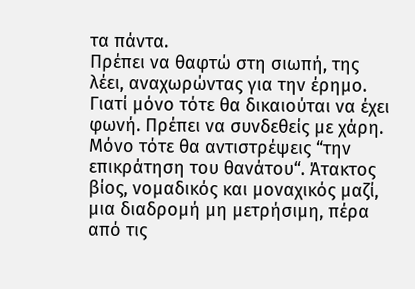τα πάντα.
Πρέπει να θαφτώ στη σιωπή, της λέει, αναχωρώντας για την έρημο. Γιατί μόνο τότε θα δικαιούται να έχει φωνή. Πρέπει να συνδεθείς με χάρη. Μόνο τότε θα αντιστρέψεις “την επικράτηση του θανάτου“. Άτακτος βίος, νομαδικός και μοναχικός μαζί, μια διαδρομή μη μετρήσιμη, πέρα από τις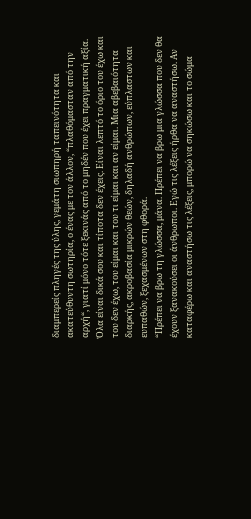διαμπερείς πληγές της ύλης, γεμάτη σιωπηρή ταπεινότητα και ακατεύθυντη σωτηρία, ο ένας με τον άλλον, “πλαθόμασταν από την αρχή“, γιατί μόνο τότε ξεκινάς από το μηδέν που έχει πραγματική αξία.
Όλα είναι δικά σου και τίποτα δεν έχεις. Είναι λεπτό το όριο του έχω και του δεν έχω, του είμαι και του τι είμαι και αν είμαι. Μια αβεβαιότητα διαρκής, ακροβασία μικρών θεών, δηλαδή ανθρώπων, εύπλαστων και ευπαθών, ξεχασμένων στη φθορά.
“Πρέπει να βρω τη γλώσσα, μάνα. Πρέπει να βρω μια γλώσσα που δεν θα έχουν ξανακούσει οι άνθρωποι. Εγώ τις λέξεις ήρθα να αναστήσω. Αν καταφέρω και αναστήσω τις λέξεις, μπορώ να σηκώσω και το σώμα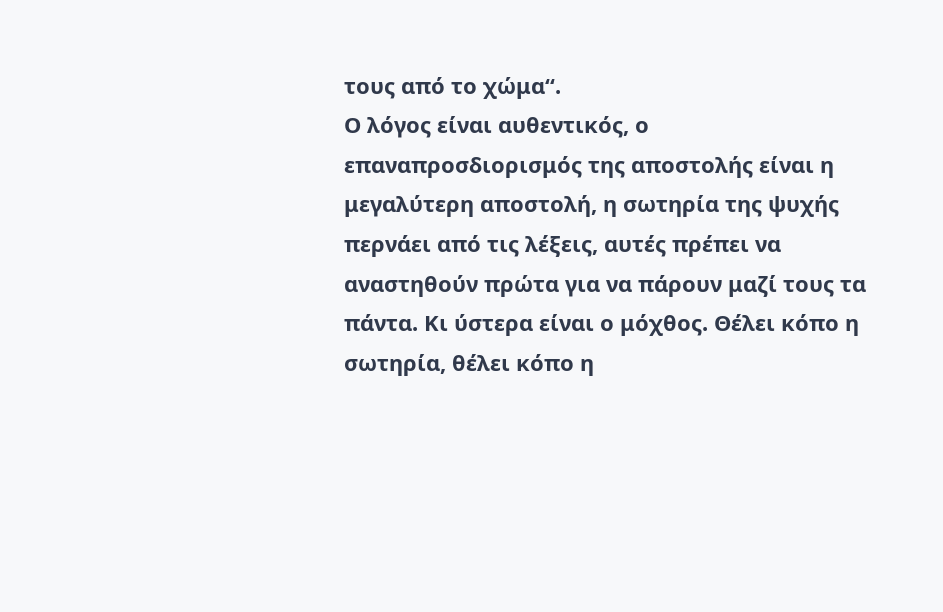τους από το χώμα“.
Ο λόγος είναι αυθεντικός, ο επαναπροσδιορισμός της αποστολής είναι η μεγαλύτερη αποστολή, η σωτηρία της ψυχής περνάει από τις λέξεις, αυτές πρέπει να αναστηθούν πρώτα για να πάρουν μαζί τους τα πάντα. Κι ύστερα είναι ο μόχθος. Θέλει κόπο η σωτηρία, θέλει κόπο η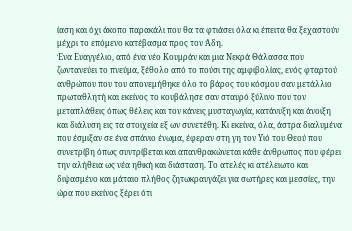ίαση και όχι άκοπο παρακάλι που θα τα φτιάσει όλα κι έπειτα θα ξεχαστούν μέχρι το επόμενο κατέβασμα προς τον Άδη.
Ένα Ευαγγέλιο, από ένα νέο Κουμράν και μια Νεκρά Θάλασσα που ζωντανεύει το πνεύμα, ξέθολο από το πούσι της αμφιβολίας, ενός φταρτού ανθρώπου που του απονεμήθηκε όλο το βάρος του κόσμου σαν μετάλλιο πρωταθλητή και εκείνος το κουβάλησε σαν σταυρό ξύλινο που τον μεταπλάθεις όπως θέλεις και τον κάνεις μυσταγωγία, κατάνυξη και άνοιξη και διάλυση εις τα στοιχεία εξ ων συνετέθη. Κι εκείνα, όλα, άστρα διαλυμένα που έσμιξαν σε ένα σπάνιο ένωμα, έφεραν στη γη τον Υιό του Θεού που συνετρίβη όπως συντρίβεται και απανθρακώνεται κάθε άνθρωπος που φέρει την αλήθεια ως νέα ηθική και διάσταση. Το ατελές κι ατέλειωτο και διψασμένο και μάταιο πλήθος ζητωκραυγάζει για σωτήρες και μεσσίες, την ώρα που εκείνος ξέρει ότι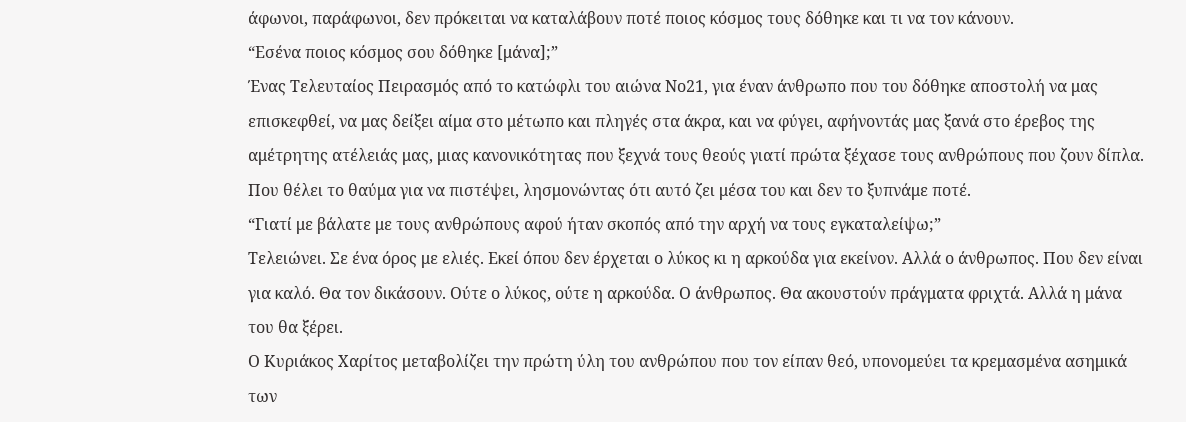άφωνοι, παράφωνοι, δεν πρόκειται να καταλάβουν ποτέ ποιος κόσμος τους δόθηκε και τι να τον κάνουν.
“Εσένα ποιος κόσμος σου δόθηκε [μάνα];”
Ένας Τελευταίος Πειρασμός από το κατώφλι του αιώνα Νο21, για έναν άνθρωπο που του δόθηκε αποστολή να μας επισκεφθεί, να μας δείξει αίμα στο μέτωπο και πληγές στα άκρα, και να φύγει, αφήνοντάς μας ξανά στο έρεβος της αμέτρητης ατέλειάς μας, μιας κανονικότητας που ξεχνά τους θεούς γιατί πρώτα ξέχασε τους ανθρώπους που ζουν δίπλα. Που θέλει το θαύμα για να πιστέψει, λησμονώντας ότι αυτό ζει μέσα του και δεν το ξυπνάμε ποτέ.
“Γιατί με βάλατε με τους ανθρώπους αφού ήταν σκοπός από την αρχή να τους εγκαταλείψω;”
Τελειώνει. Σε ένα όρος με ελιές. Εκεί όπου δεν έρχεται ο λύκος κι η αρκούδα για εκείνον. Αλλά ο άνθρωπος. Που δεν είναι για καλό. Θα τον δικάσουν. Ούτε ο λύκος, ούτε η αρκούδα. Ο άνθρωπος. Θα ακουστούν πράγματα φριχτά. Αλλά η μάνα του θα ξέρει.
Ο Κυριάκος Χαρίτος μεταβολίζει την πρώτη ύλη του ανθρώπου που τον είπαν θεό, υπονομεύει τα κρεμασμένα ασημικά των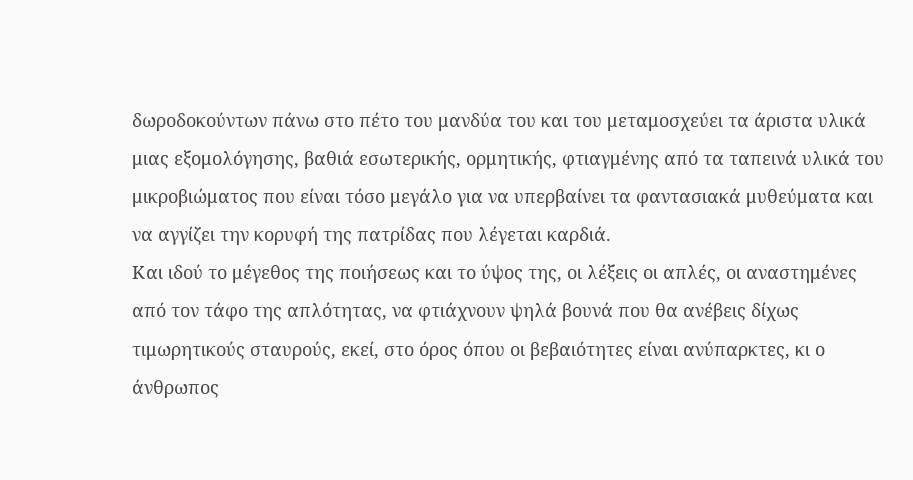δωροδοκούντων πάνω στο πέτο του μανδύα του και του μεταμοσχεύει τα άριστα υλικά μιας εξομολόγησης, βαθιά εσωτερικής, ορμητικής, φτιαγμένης από τα ταπεινά υλικά του μικροβιώματος που είναι τόσο μεγάλο για να υπερβαίνει τα φαντασιακά μυθεύματα και να αγγίζει την κορυφή της πατρίδας που λέγεται καρδιά.
Και ιδού το μέγεθος της ποιήσεως και το ύψος της, οι λέξεις οι απλές, οι αναστημένες από τον τάφο της απλότητας, να φτιάχνουν ψηλά βουνά που θα ανέβεις δίχως τιμωρητικούς σταυρούς, εκεί, στο όρος όπου οι βεβαιότητες είναι ανύπαρκτες, κι ο άνθρωπος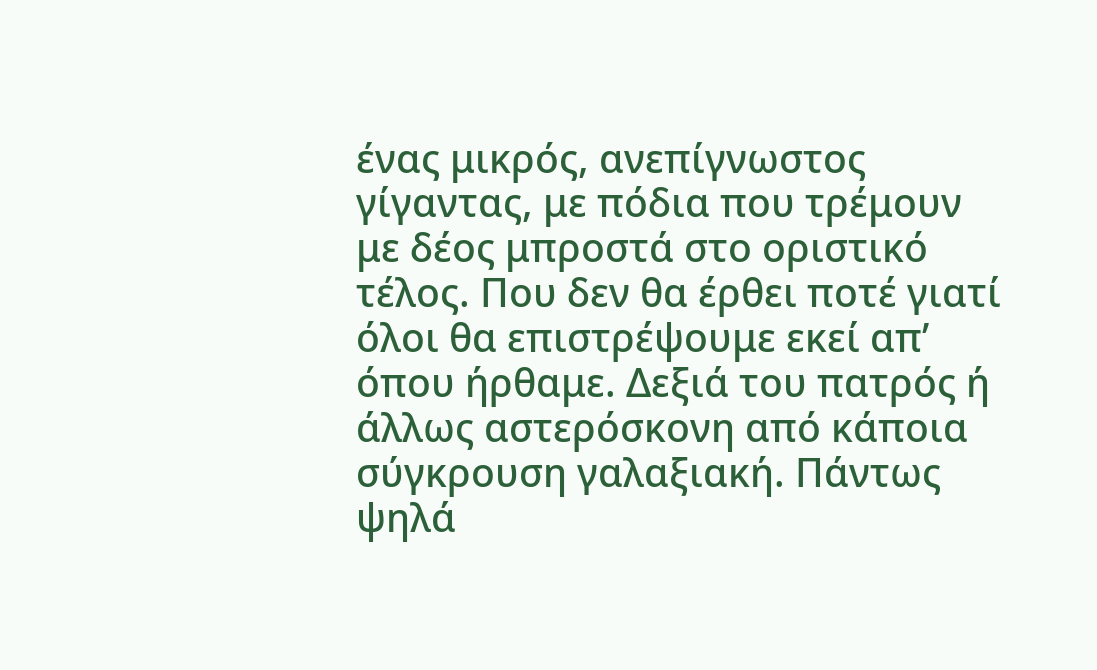ένας μικρός, ανεπίγνωστος γίγαντας, με πόδια που τρέμουν με δέος μπροστά στο οριστικό τέλος. Που δεν θα έρθει ποτέ γιατί όλοι θα επιστρέψουμε εκεί απ’ όπου ήρθαμε. Δεξιά του πατρός ή άλλως αστερόσκονη από κάποια σύγκρουση γαλαξιακή. Πάντως ψηλά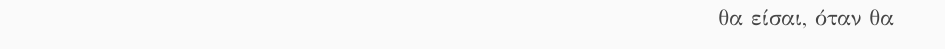θα είσαι, όταν θα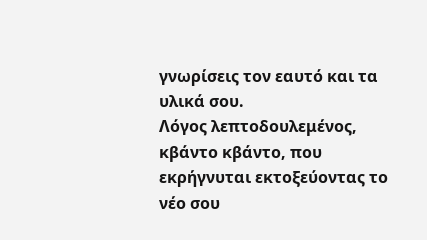γνωρίσεις τον εαυτό και τα υλικά σου.
Λόγος λεπτοδουλεμένος, κβάντο κβάντο, που εκρήγνυται εκτοξεύοντας το νέο σου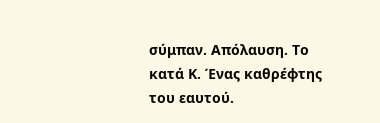σύμπαν. Απόλαυση. Το κατά Κ. Ένας καθρέφτης του εαυτού.